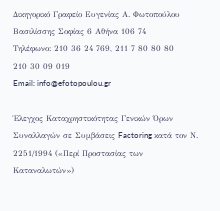Δικηγορικό Γραφείο Ευγενίας Α. Φωτοπούλου
Βασιλίσσης Σοφίας 6 Αθήνα 106 74
Τηλέφωνο: 210 36 24 769, 211 7 80 80 80
210 30 09 019
Email: info@efotopoulou.gr

Έλεγχος Καταχρηστικότητας Γενικών Όρων Συναλλαγών σε Συμβάσεις Factoring κατά τον Ν. 2251/1994 («Περί Προστασίας των Καταναλωτών»)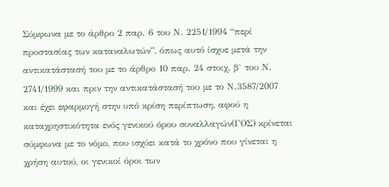Σύμφωνα με το άρθρο 2 παρ. 6 του Ν. 2251/1994 “περί προστασίας των καταναλωτών”, όπως αυτό ίσχυε μετά την αντικατάστασή του με το άρθρο 10 παρ. 24 στοιχ. β` του Ν. 2741/1999 και πριν την αντικατάστασή του με το Ν.3587/2007 και έχει εφαρμογή στην υπό κρίση περίπτωση, αφού η καταχρηστικότητα ενός γενικού όρου συναλλαγών(ΓΟΣ) κρίνεται σύμφωνα με το νόμο, που ισχύει κατά το χρόνο που γίνεται η χρήση αυτού, οι γενικοί όροι των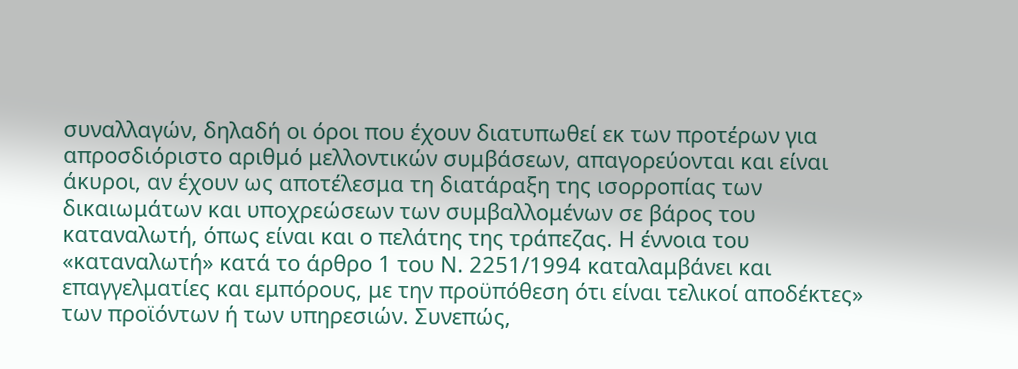συναλλαγών, δηλαδή οι όροι που έχουν διατυπωθεί εκ των προτέρων για απροσδιόριστο αριθμό μελλοντικών συμβάσεων, απαγορεύονται και είναι άκυροι, αν έχουν ως αποτέλεσμα τη διατάραξη της ισορροπίας των δικαιωμάτων και υποχρεώσεων των συμβαλλομένων σε βάρος του καταναλωτή, όπως είναι και ο πελάτης της τράπεζας. Η έννοια του «καταναλωτή» κατά το άρθρο 1 του Ν. 2251/1994 καταλαμβάνει και επαγγελματίες και εμπόρους, με την προϋπόθεση ότι είναι τελικοί αποδέκτες» των προϊόντων ή των υπηρεσιών. Συνεπώς,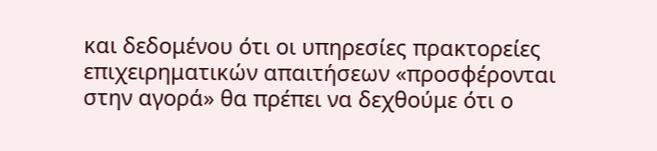και δεδομένου ότι οι υπηρεσίες πρακτορείες επιχειρηματικών απαιτήσεων «προσφέρονται στην αγορά» θα πρέπει να δεχθούμε ότι ο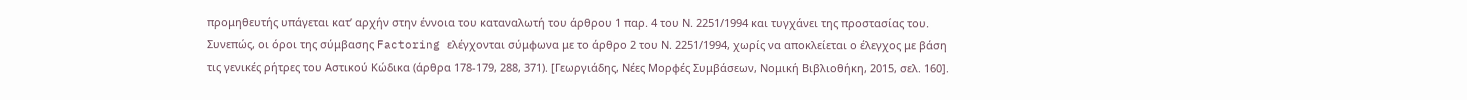προμηθευτής υπάγεται κατ’ αρχήν στην έννοια του καταναλωτή του άρθρου 1 παρ. 4 του Ν. 2251/1994 και τυγχάνει της προστασίας του. Συνεπώς, οι όροι της σύμβασης Factoring ελέγχονται σύμφωνα με το άρθρο 2 του Ν. 2251/1994, χωρίς να αποκλείεται ο έλεγχος με βάση τις γενικές ρήτρες του Αστικού Κώδικα (άρθρα 178-179, 288, 371). [Γεωργιάδης, Νέες Μορφές Συμβάσεων, Νομική Βιβλιοθήκη, 2015, σελ. 160].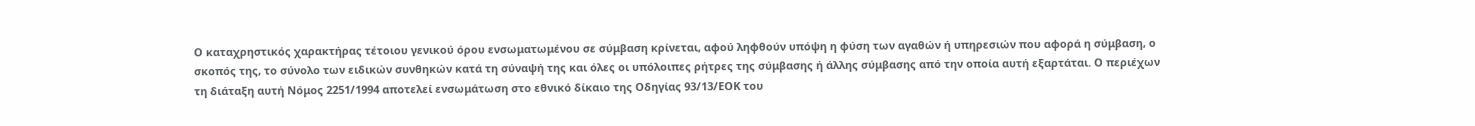Ο καταχρηστικός χαρακτήρας τέτοιου γενικού όρου ενσωματωμένου σε σύμβαση κρίνεται, αφού ληφθούν υπόψη η φύση των αγαθών ή υπηρεσιών που αφορά η σύμβαση, ο σκοπός της, το σύνολο των ειδικών συνθηκών κατά τη σύναψή της και όλες οι υπόλοιπες ρήτρες της σύμβασης ή άλλης σύμβασης από την οποία αυτή εξαρτάται. Ο περιέχων τη διάταξη αυτή Νόμος 2251/1994 αποτελεί ενσωμάτωση στο εθνικό δίκαιο της Οδηγίας 93/13/ΕΟΚ του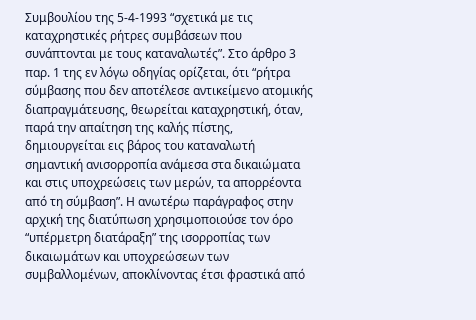Συμβουλίου της 5-4-1993 “σχετικά με τις καταχρηστικές ρήτρες συμβάσεων που συνάπτονται με τους καταναλωτές”. Στο άρθρο 3 παρ. 1 της εν λόγω οδηγίας ορίζεται, ότι “ρήτρα σύμβασης που δεν αποτέλεσε αντικείμενο ατομικής διαπραγμάτευσης, θεωρείται καταχρηστική, όταν, παρά την απαίτηση της καλής πίστης, δημιουργείται εις βάρος του καταναλωτή σημαντική ανισορροπία ανάμεσα στα δικαιώματα και στις υποχρεώσεις των μερών, τα απορρέοντα από τη σύμβαση”. Η ανωτέρω παράγραφος στην αρχική της διατύπωση χρησιμοποιούσε τον όρο “υπέρμετρη διατάραξη” της ισορροπίας των δικαιωμάτων και υποχρεώσεων των συμβαλλομένων, αποκλίνοντας έτσι φραστικά από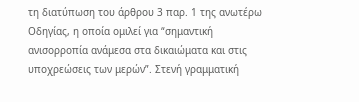τη διατύπωση του άρθρου 3 παρ. 1 της ανωτέρω Οδηγίας, η οποία ομιλεί για “σημαντική ανισορροπία ανάμεσα στα δικαιώματα και στις υποχρεώσεις των μερών”. Στενή γραμματική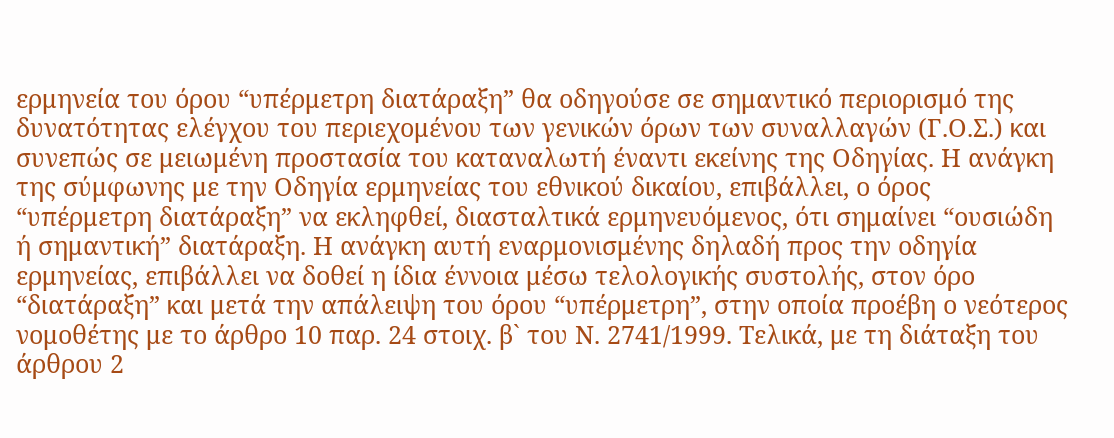ερμηνεία του όρου “υπέρμετρη διατάραξη” θα οδηγούσε σε σημαντικό περιορισμό της δυνατότητας ελέγχου του περιεχομένου των γενικών όρων των συναλλαγών (Γ.Ο.Σ.) και συνεπώς σε μειωμένη προστασία του καταναλωτή έναντι εκείνης της Οδηγίας. Η ανάγκη της σύμφωνης με την Οδηγία ερμηνείας του εθνικού δικαίου, επιβάλλει, ο όρος “υπέρμετρη διατάραξη” να εκληφθεί, διασταλτικά ερμηνευόμενος, ότι σημαίνει “ουσιώδη ή σημαντική” διατάραξη. Η ανάγκη αυτή εναρμονισμένης δηλαδή προς την οδηγία ερμηνείας, επιβάλλει να δοθεί η ίδια έννοια μέσω τελολογικής συστολής, στον όρο “διατάραξη” και μετά την απάλειψη του όρου “υπέρμετρη”, στην οποία προέβη ο νεότερος νομοθέτης με το άρθρο 10 παρ. 24 στοιχ. β` του Ν. 2741/1999. Τελικά, με τη διάταξη του άρθρου 2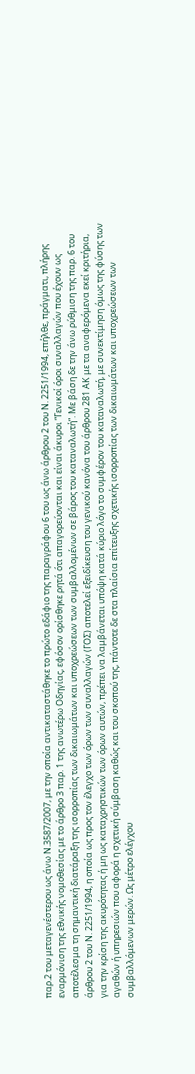παρ.2 του μεταγενέστερου ως άνω Ν.3587/2007, με την οποία αντικαταστάθηκε το πρώτο εδάφιο της παραγράφου 6 του ως άνω άρθρου 2 του Ν. 2251/1994, επήλθε, πράγματι, πλήρης εναρμόνιση της εθνικής νομοθεσίας με το άρθρο 3 παρ. 1 της ανωτέρω Οδηγίας, εφόσον ορίσθηκε ρητά ότι απαγορεύονται και είναι άκυροι “Γενικοί όροι συναλλαγών που έχουν ως αποτέλεσμα τη σημαντική διατάραξη της ισορροπίας των δικαιωμάτων και υποχρεώσεων των συμβαλλομένων σε βάρος του καταναλωτή”. Με βάση δε την άνω ρύθμιση της παρ. 6 του άρθρου 2 του Ν. 2251/1994, η οποία ως προς τον έλεγχο των όρων των συναλλαγών (ΓΟΣ) αποτελεί εξειδίκευση του γενικού κανόνα του άρθρου 281 ΑΚ με τα αναφερόμενα εκεί κριτήρια, για την κρίση της ακυρότητας ή μη ως καταχρηστικών των όρων αυτών, πρέπει να λαμβάνεται υπόψη κατά κύριο λόγο το συμφέρον του καταναλωτή, με συνεκτίμηση όμως της φύσης των αγαθών ή υπηρεσιών που αφορά η σχετική σύμβαση καθώς και του σκοπού της, πάντοτε δε στα πλαίσια επίτευξης σχετικής ισορροπίας των δικαιωμάτων και υποχρεώσεων των συμβαλλόμενων μερών. Ως μέτρο ελέγχου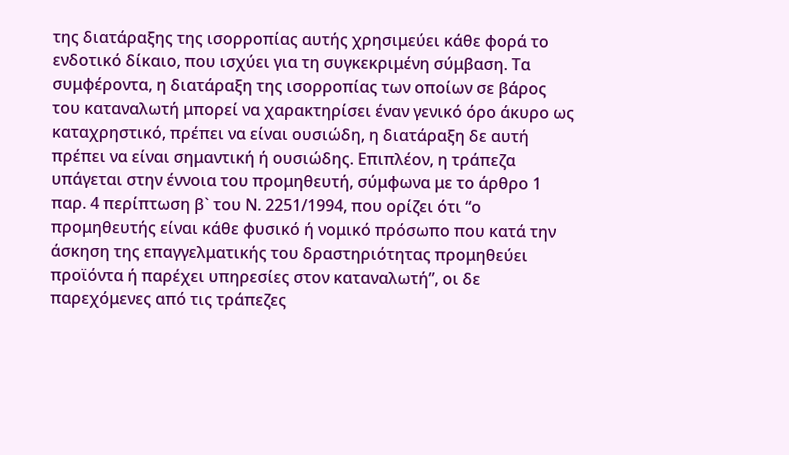της διατάραξης της ισορροπίας αυτής χρησιμεύει κάθε φορά το ενδοτικό δίκαιο, που ισχύει για τη συγκεκριμένη σύμβαση. Τα συμφέροντα, η διατάραξη της ισορροπίας των οποίων σε βάρος του καταναλωτή μπορεί να χαρακτηρίσει έναν γενικό όρο άκυρο ως καταχρηστικό, πρέπει να είναι ουσιώδη, η διατάραξη δε αυτή πρέπει να είναι σημαντική ή ουσιώδης. Επιπλέον, η τράπεζα υπάγεται στην έννοια του προμηθευτή, σύμφωνα με το άρθρο 1 παρ. 4 περίπτωση β` του Ν. 2251/1994, που ορίζει ότι “ο προμηθευτής είναι κάθε φυσικό ή νομικό πρόσωπο που κατά την άσκηση της επαγγελματικής του δραστηριότητας προμηθεύει προϊόντα ή παρέχει υπηρεσίες στον καταναλωτή”, οι δε παρεχόμενες από τις τράπεζες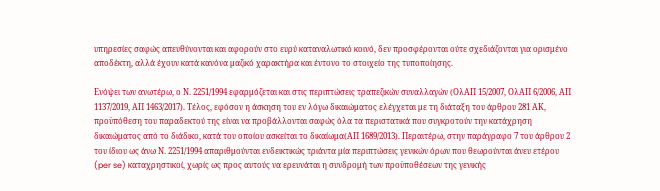υπηρεσίες σαφώς απευθύνονται και αφορούν στο ευρύ καταναλωτικό κοινό, δεν προσφέρονται ούτε σχεδιάζονται για ορισμένο αποδέκτη, αλλά έχουν κατά κανόνα μαζικό χαρακτήρα και έντονο το στοιχείο της τυποποίησης.

Ενόψει των ανωτέρω, ο Ν. 2251/1994 εφαρμόζεται και στις περιπτώσεις τραπεζικών συναλλαγών (ΟλΑΠ 15/2007, ΟλΑΠ 6/2006, ΑΠ 1137/2019, ΑΠ 1463/2017). Τέλος, εφόσον η άσκηση του εν λόγω δικαιώματος ελέγχεται με τη διάταξη του άρθρου 281 ΑΚ, προϋπόθεση του παραδεκτού της είναι να προβάλλονται σαφώς όλα τα περιστατικά που συγκροτούν την κατάχρηση δικαιώματος από το διάδικο, κατά του οποίου ασκείται το δικαίωμα(ΑΠ 1689/2013). Περαιτέρω, στην παράγραφο 7 του άρθρου 2 του ίδιου ως άνω Ν. 2251/1994 απαριθμούνται ενδεικτικώς τριάντα μία περιπτώσεις γενικών όρων που θεωρούνται άνευ ετέρου (per se) καταχρηστικοί, χωρίς ως προς αυτούς να ερευνάται η συνδρομή των προϋποθέσεων της γενικής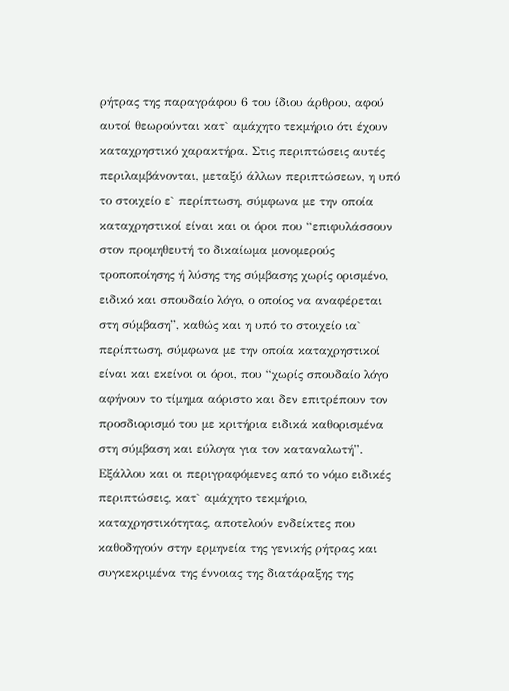ρήτρας της παραγράφου 6 του ίδιου άρθρου, αφού αυτοί θεωρούνται κατ` αμάχητο τεκμήριο ότι έχουν καταχρηστικό χαρακτήρα. Στις περιπτώσεις αυτές περιλαμβάνονται, μεταξύ άλλων περιπτώσεων, η υπό το στοιχείο ε` περίπτωση, σύμφωνα με την οποία καταχρηστικοί είναι και οι όροι που “επιφυλάσσουν στον προμηθευτή το δικαίωμα μονομερούς τροποποίησης ή λύσης της σύμβασης χωρίς ορισμένο, ειδικό και σπουδαίο λόγο, ο οποίος να αναφέρεται στη σύμβαση”, καθώς και η υπό το στοιχείο ια` περίπτωση, σύμφωνα με την οποία καταχρηστικοί είναι και εκείνοι οι όροι, που “χωρίς σπουδαίο λόγο αφήνουν το τίμημα αόριστο και δεν επιτρέπουν τον προσδιορισμό του με κριτήρια ειδικά καθορισμένα στη σύμβαση και εύλογα για τον καταναλωτή”. Εξάλλου και οι περιγραφόμενες από το νόμο ειδικές περιπτώσεις, κατ` αμάχητο τεκμήριο, καταχρηστικότητας, αποτελούν ενδείκτες που καθοδηγούν στην ερμηνεία της γενικής ρήτρας και συγκεκριμένα της έννοιας της διατάραξης της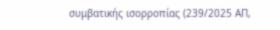συμβατικής ισορροπίας (239/2025 ΑΠ,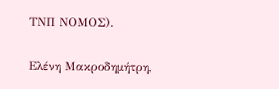ΤΝΠ ΝΟΜΟΣ).

Ελένη Μακροδημήτρη,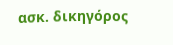ασκ. δικηγόρος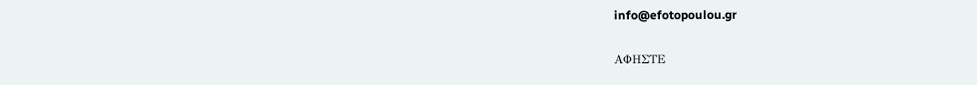info@efotopoulou.gr

ΑΦΗΣΤΕ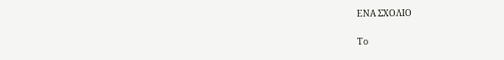ΕΝΑ ΣΧΟΛΙΟ

Το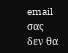email σας δεν θα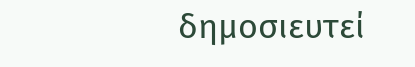δημοσιευτεί